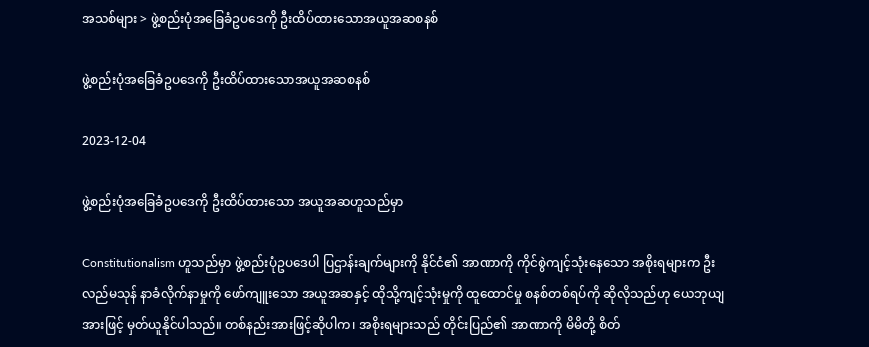အသစ်များ > ဖွဲ့စည်းပုံအခြေခံဥပဒေကို ဦးထိပ်ထားသောအယူအဆစနစ်

ဖွဲ့စည်းပုံအခြေခံဥပဒေကို ဦးထိပ်ထားသောအယူအဆစနစ်

2023-12-04

ဖွဲ့စည်းပုံအခြေခံဥပဒေကို ဦးထိပ်ထားသော အယူအဆဟူသည်မှာ

Constitutionalism ဟူသည်မှာ ဖွဲ့စည်းပုံဥပဒေပါ ပြဌာန်းချက်များကို နိုင်ငံ၏ အာဏာကို ကိုင်စွဲကျင့်သုံးနေသော အစိုးရများက ဦးလည်မသုန် နာခံလိုက်နာမှုကို ဖော်ကျူးသော အယူအဆနှင့် ထိုသို့ကျင့်သုံးမှုကို ထူထောင်မှု စနစ်တစ်ရပ်ကို ဆိုလိုသည်ဟု ယေဘုယျအားဖြင့် မှတ်ယူနိုင်ပါသည်။ တစ်နည်းအားဖြင့်ဆိုပါက၊ အစိုးရများသည် တိုင်းပြည်၏ အာဏာကို မိမိတို့ စိတ်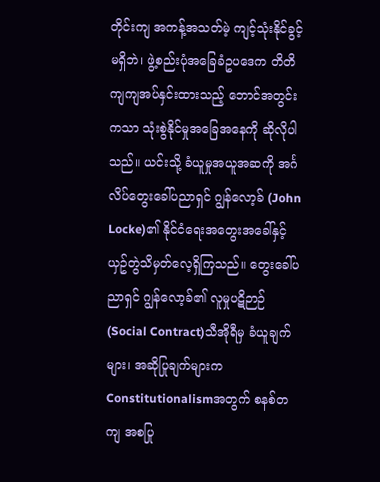တိုင်းကျ အကန့်အသတ်မဲ့ ကျင့်သုံးနိုင်ခွင့်မရှိဘဲ၊ ဖွဲ့စည်းပုံအခြေခံဥပဒေက တိတိကျကျအပ်နှင်းထားသည့် ဘောင်အတွင်းကသာ သုံးစွဲနိုင်မှုအခြေအနေကို ဆိုလိုပါသည်။ ယင်းသို့ ခံယူမှုအယူအဆကို အင်္ဂလိပ်တွေးခေါ်ပညာရှင် ဂျွန်လော့ခ် (John Locke)၏ နိုင်ငံရေးအတွေးအခေါ်နှင့် ယှဥ်တွဲသိမှတ်လေ့ရှိကြသည်။ တွေးခေါ်ပညာရှင် ဂျွန်လော့ခ်၏ လူမှုပဋိဉာဉ် (Social Contract)သီအိုရီမှ ခံယူချက်များ၊ အဆိုပြုချက်များက Constitutionalismအတွက် စနစ်တကျ အစပြု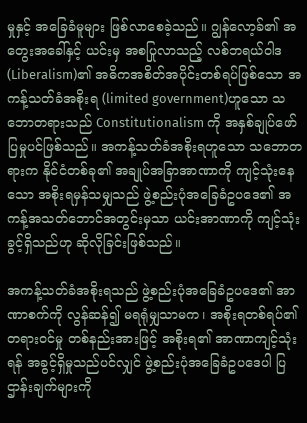မှုနှင့် အခြေခံမူများ ဖြစ်လာစေခဲ့သည်။ ဂျွန်လော့ခ်၏ အတွေးအခေါ်နှင့် ယင်းမှ အစပြုလာသည့် လစ်ဘရယ်ဝါဒ (Liberalism)၏ အဓိကအစိတ်အပိုင်းတစ်ရပ်ဖြစ်သော အကန့်သတ်ခံအစိုးရ (limited government)ဟူသော သဘောတရားသည် Constitutionalism ကို အနှစ်ချုပ်ဖော်ပြမှုပင်ဖြစ်သည်။ အကန့်သတ်ခံအစိုးရဟူသော သဘောတရားက နိုင်ငံတစ်ခု၏ အချုပ်အခြာအာဏာကို ကျင့်သုံးနေသော အစိုးရမှန်သမျှသည် ဖွဲ့စည်းပုံအခြေခံဥပဒေ၏ အကန့်အသတ်ဘောင်အတွင်းမှသာ ယင်းအာဏာကို ကျင့်သုံးခွင့်ရှိသည်ဟု ဆိုလိုခြင်းဖြစ်သည်။

အကန့်သတ်ခံအစိုးရသည် ဖွဲ့စည်းပုံအခြေခံဥပဒေ၏ အာဏာစက်ကို လွန်ဆန်၍ မရရုံမျှသာမက၊ အစိုးရတစ်ရပ်၏ တရားဝင်မှု တစ်နည်းအားဖြင့် အစိုးရ၏ အာဏာကျင့်သုံးရန် အခွင့်ရှိမှုသည်ပင်လျှင် ဖွဲ့စည်းပုံအခြေခံဥပဒေပါ ပြဌာန်းချက်များကို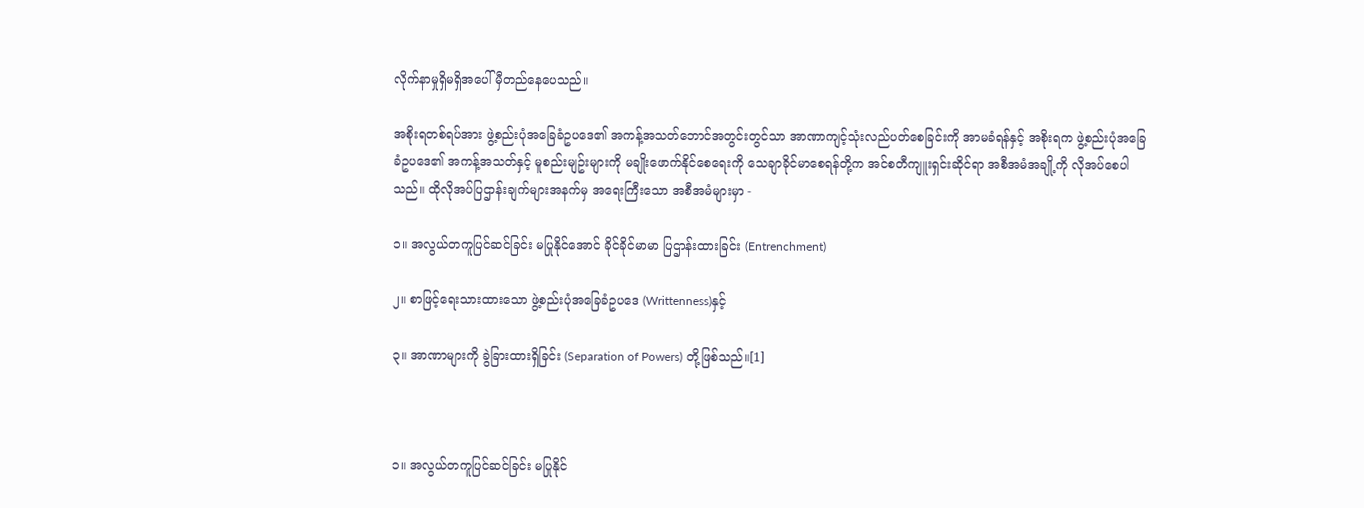လိုက်နာမှုရှိမရှိအပေါ် မှီတည်နေပေသည်။

အစိုးရတစ်ရပ်အား ဖွဲ့စည်းပုံအခြေခံဥပဒေ၏ အကန့်အသတ်ဘောင်အတွင်းတွင်သာ အာဏာကျင့်သုံးလည်ပတ်စေခြင်းကို အာမခံရန်နှင့် အစိုးရက ဖွဲ့စည်းပုံအခြေခံဥပဒေ၏ အကန့်အသတ်နှင့် မူစည်းမျဥ်းများကို မချိုးဖောက်နိုင်စေရေးကို သေချာခိုင်မာစေရန်တို့က အင်စတီကျူးရှင်းဆိုင်ရာ အစီအမံအချို့ကို လိုအပ်စေပါသည်။ ထိုလိုအပ်ပြဌာန်းချက်များအနက်မှ အရေးကြီးသော အစီအမံများမှာ -

၁။ အလွယ်တကူပြင်ဆင်ခြင်း မပြုနိုင်အောင် ခိုင်ခိုင်မာမာ ပြဌာန်းထားခြင်း (Entrenchment)

၂။ စာဖြင့်ရေးသားထားသော ဖွဲ့စည်းပုံအခြေခံဥပဒေ (Writtenness)နှင့်

၃။ အာဏာများကို ခွဲခြားထားရှိခြင်း (Separation of Powers) တို့ဖြစ်သည်။[1]



၁။ အလွယ်တကူပြင်ဆင်ခြင်း မပြုနိုင်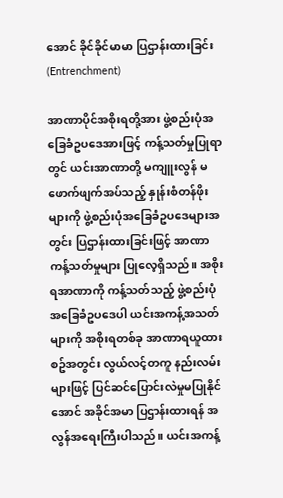အောင် ခိုင်ခိုင်မာမာ ပြဌာန်းထားခြင်း (Entrenchment)

အာဏာပိုင်အစိုးရတို့အား ဖွဲ့စည်းပုံအခြေခံဥပဒေအားဖြင့် ကန့်သတ်မှုပြုရာတွင် ယင်းအာဏာတို့ မကျူးလွန် မဖောက်ဖျက်အပ်သည့် နှုန်းစံတန်ဖိုးများကို ဖွဲ့စည်းပုံအခြေခံဥပဒေများအတွင်း ပြဌာန်းထားခြင်းဖြင့် အာဏာကန့်သတ်မှုများ ပြုလေ့ရှိသည်။ အစိုးရအာဏာကို ကန့်သတ်သည့် ဖွဲ့စည်းပုံအခြေခံဥပဒေပါ ယင်းအကန့်အသတ်များကို အစိုးရတစ်ခု အာဏာရယူထားစဥ်အတွင်း လွယ်လင့်တကူ နည်းလမ်းများဖြင့် ပြင်ဆင်ပြောင်းလဲမှုမပြုနိုင်အောင် အခိုင်အမာ ပြဌာန်းထားရန် အလွန်အရေးကြီးပါသည်။ ယင်းအကန့်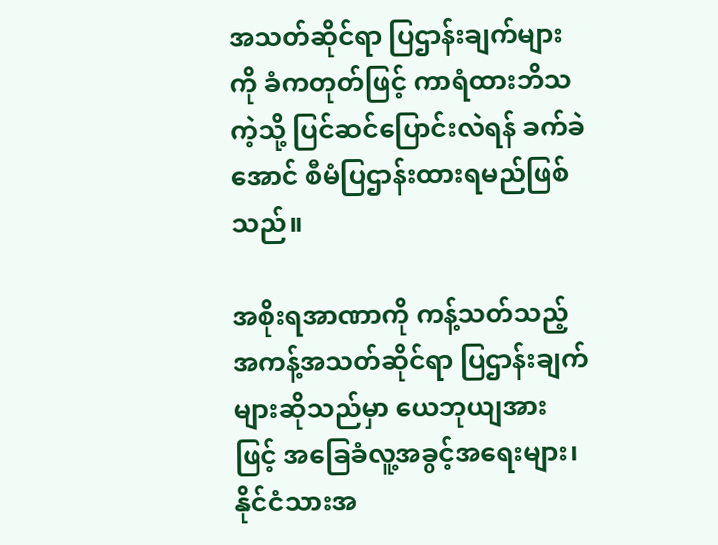အသတ်ဆိုင်ရာ ပြဌာန်းချက်များကို ခံကတုတ်ဖြင့် ကာရံထားဘိသကဲ့သို့ ပြင်ဆင်ပြောင်းလဲရန် ခက်ခဲအောင် စီမံပြဌာန်းထားရမည်ဖြစ်သည်။

အစိုးရအာဏာကို ကန့်သတ်သည့် အကန့်အသတ်ဆိုင်ရာ ပြဌာန်းချက်များဆိုသည်မှာ ယေဘုယျအားဖြင့် အခြေခံလူ့အခွင့်အရေးများ၊ နိုင်ငံသားအ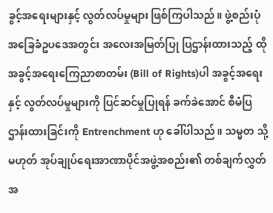ခွင့်အရေးများနှင့် လွတ်လပ်မှုများ ဖြစ်ကြပါသည်။ ဖွဲ့စည်းပုံအခြေခံဥပဒေအတွင်း အလေးအမြတ်ပြု ပြဌာန်းထားသည့် ထိုအခွင့်အရေးကြေညာစာတမ်း (Bill of Rights)ပါ အခွင့်အရေးနှင့် လွတ်လပ်မှုများကို ပြင်ဆင်မှုပြုရန် ခက်ခဲအောင် စီမံပြဌာန်းထားခြင်းကို Entrenchment ဟု ခေါ်ပါသည်။ သမ္မတ သို့မဟုတ် အုပ်ချုပ်ရေးအာဏာပိုင်အဖွဲ့အစည်း၏ တစ်ချက်လွှတ်အ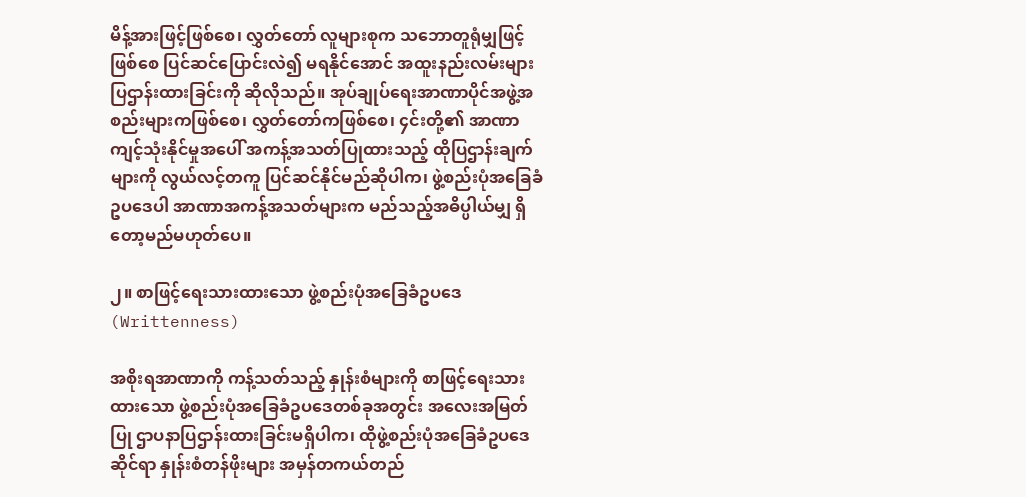မိန့်အားဖြင့်ဖြစ်စေ၊ လွှတ်တော် လူများစုက သဘောတူရုံမျှဖြင့်ဖြစ်စေ ပြင်ဆင်ပြောင်းလဲ၍ မရနိုင်အောင် အထူးနည်းလမ်းများ ပြဌာန်းထားခြင်းကို ဆိုလိုသည်။ အုပ်ချုပ်ရေးအာဏာပိုင်အဖွဲ့အစည်းများကဖြစ်စေ၊ လွှတ်တော်ကဖြစ်စေ၊ ၄င်းတို့၏ အာဏာကျင့်သုံးနိုင်မှုအပေါ် အကန့်အသတ်ပြုထားသည့် ထိုပြဌာန်းချက်များကို လွယ်လင့်တကူ ပြင်ဆင်နိုင်မည်ဆိုပါက၊ ဖွဲ့စည်းပုံအခြေခံဥပဒေပါ အာဏာအကန့်အသတ်များက မည်သည့်အဓိပ္ပါယ်မျှ ရှိတော့မည်မဟုတ်ပေ။

၂။ စာဖြင့်ရေးသားထားသော ဖွဲ့စည်းပုံအခြေခံဥပဒေ (Writtenness)

အစိုးရအာဏာကို ကန့်သတ်သည့် နှုန်းစံများကို စာဖြင့်ရေးသားထားသော ဖွဲ့စည်းပုံအခြေခံဥပဒေတစ်ခုအတွင်း အလေးအမြတ်ပြု ဌာပနာပြဌာန်းထားခြင်းမရှိပါက၊ ထိုဖွဲ့စည်းပုံအခြေခံဥပဒေဆိုင်ရာ နှုန်းစံတန်ဖိုးများ အမှန်တကယ်တည်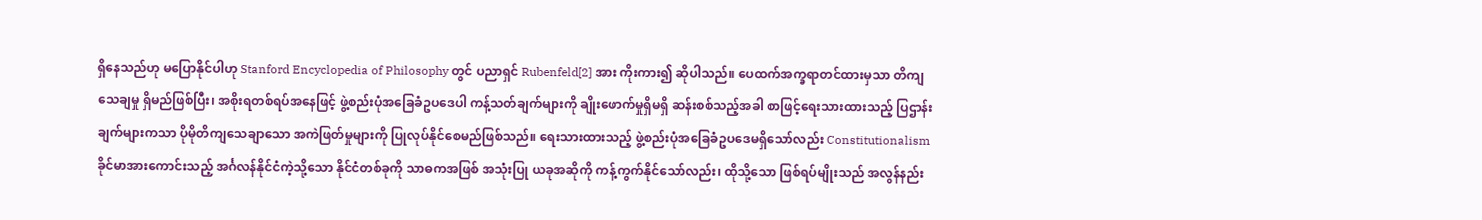ရှိနေသည်ဟု မပြောနိုင်ပါဟု Stanford Encyclopedia of Philosophy တွင် ပညာရှင် Rubenfeld[2] အား ကိုးကား၍ ဆိုပါသည်။ ပေထက်အက္ခရာတင်ထားမှသာ တိကျသေချမှု ရှိမည်ဖြစ်ပြီး၊ အစိုးရတစ်ရပ်အနေဖြင့် ဖွဲ့စည်းပုံအခြေခံဥပဒေပါ ကန့်သတ်ချက်များကို ချိုးဖောက်မှုရှိမရှိ ဆန်းစစ်သည့်အခါ စာဖြင့်ရေးသားထားသည့် ပြဌာန်းချက်များကသာ ပိုမိုတိကျသေချာသော အကဲဖြတ်မှုများကို ပြုလုပ်နိုင်စေမည်ဖြစ်သည်။ ရေးသားထားသည့် ဖွဲ့စည်းပုံအခြေခံဥပဒေမရှိသော်လည်း Constitutionalism ခိုင်မာအားကောင်းသည့် အင်္ဂလန်နိုင်ငံကဲ့သို့သော နိုင်ငံတစ်ခုကို သာဓကအဖြစ် အသုံးပြု ယခုအဆိုကို ကန့်ကွက်နိုင်သော်လည်း၊ ထိုသို့သော ဖြစ်ရပ်မျိုးသည် အလွန်နည်း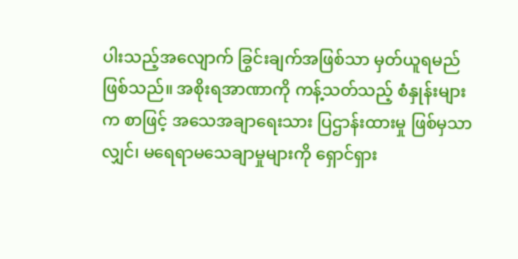ပါးသည့်အလျောက် ခြွင်းချက်အဖြစ်သာ မှတ်ယူရမည်ဖြစ်သည်။ အစိုးရအာဏာကို ကန့်သတ်သည့် စံနှုန်းများက စာဖြင့် အသေအချာရေးသား ပြဌာန်းထားမှု ဖြစ်မှသာလျှင်၊ မရေရာမသေချာမှုများကို ရှောင်ရှား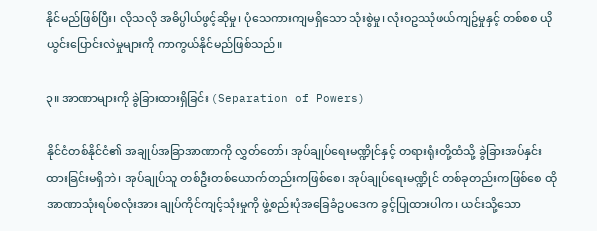နိုင်မည်ဖြစ်ပြီး၊ လိုသလို အဓိပ္ပါယ်ဖွင့်ဆိုမှု၊ ပုံသေကားကျမရှိသော သုံးစွဲမှု၊ လုံးဝဥဿုံဖယ်ကျဥ်မှုနှင့် တစ်စစ ယိုယွင်းပြောင်းလဲမှုများကို ကာကွယ်နိုင်မည်ဖြစ်သည်။

၃။ အာဏာများကို ခွဲခြားထားရှိခြင်း (Separation of Powers)

နိုင်ငံတစ်နိုင်ငံ၏ အချုပ်အခြာအာဏာကို လွှတ်တော်၊ အုပ်ချုပ်ရေးမဏ္ဍိုင်နှင့် တရားရုံးတို့ထံသို့ ခွဲခြားအပ်နှင်းထားခြင်းမရှိဘဲ၊ အုပ်ချုပ်သူ တစ်ဦးတစ်ယောက်တည်းကဖြစ်စေ၊ အုပ်ချုပ်ရေးမဏ္ဍိုင် တစ်ခုတည်းကဖြစ်စေ ထိုအာဏာသုံးရပ်စလုံးအား ချုပ်ကိုင်ကျင့်သုံးမှုကို ဖွဲ့စည်းပုံအခြေခံဥပဒေက ခွင့်ပြုထားပါက၊ ယင်းသို့သော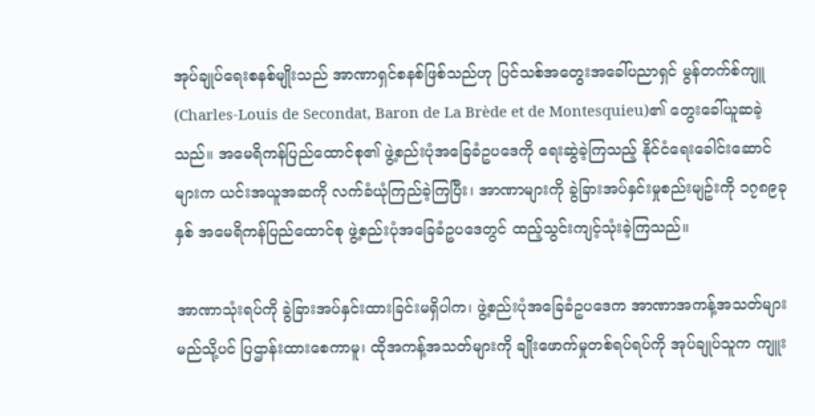အုပ်ချုပ်ရေးစနစ်မျိုးသည် အာဏာရှင်စနစ်ဖြစ်သည်ဟု ပြင်သစ်အတွေးအခေါ်ပညာရှင် မွန်တက်စ်ကျူ (Charles-Louis de Secondat, Baron de La Brède et de Montesquieu)၏ တွေးခေါ်ယူဆခဲ့သည်။ အမေရိကန်ပြည်ထောင်စု၏ ဖွဲ့စည်းပုံအခြေခံဥပဒေကို ရေးဆွဲခဲ့ကြသည့် နိုင်ငံရေးခေါင်းဆောင်များက ယင်းအယူအဆကို လက်ခံယုံကြည်ခဲ့ကြပြီး၊ အာဏာများကို ခွဲခြားအပ်နှင်းမှုစည်းမျဥ်းကို ၁၇၈၉ခုနှစ် အမေရိကန်ပြည်ထောင်စု ဖွဲ့စည်းပုံအခြေခံဥပဒေတွင် ထည့်သွင်းကျင့်သုံးခဲ့ကြသည်။

အာဏာသုံးရပ်ကို ခွဲခြားအပ်နှင်းထားခြင်းမရှိပါက၊ ဖွဲ့စည်းပုံအခြေခံဥပဒေက အာဏာအကန့်အသတ်များ မည်သို့ပင် ပြဌာန်းထားစေကာမူ၊ ထိုအကန့်အသတ်များကို ချိုးဖောက်မှုတစ်ရပ်ရပ်ကို အုပ်ချုပ်သူက ကျူး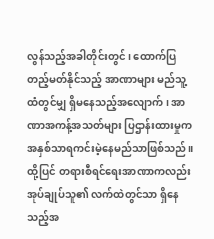လွန်သည့်အခါတိုင်းတွင်၊ ထောက်ပြ တည့်မတ်နိုင်သည့် အာဏာများ မည်သူ့ထံတွင်မျှ ရှိမနေသည့်အလျောက်၊ အာဏာအကန့်အသတ်များ ပြဌာန်းထားမှုက အနှစ်သာရကင်းမဲ့နေမည်သာဖြစ်သည်။ ထို့ပြင် တရားစီရင်ရေးအာဏာကလည်း အုပ်ချုပ်သူ၏ လက်ထဲတွင်သာ ရှိနေသည့်အ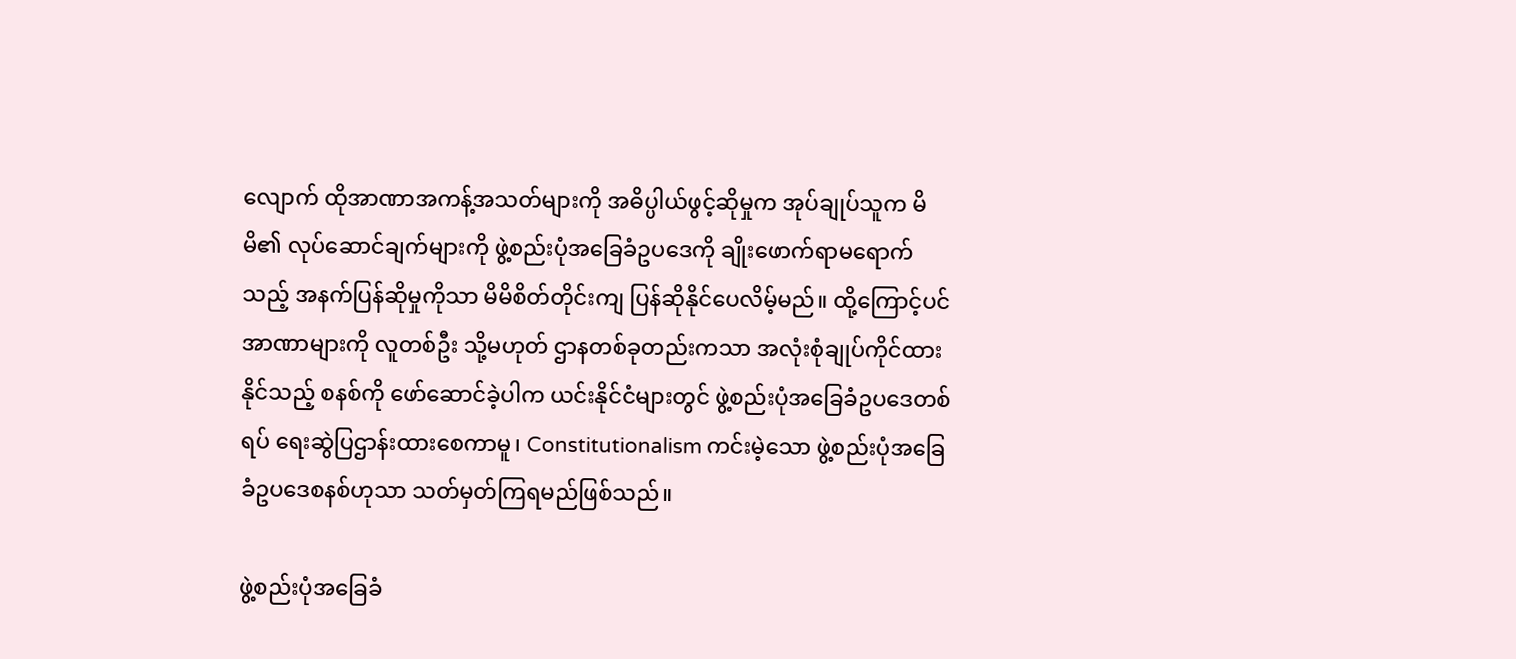လျောက် ထိုအာဏာအကန့်အသတ်များကို အဓိပ္ပါယ်ဖွင့်ဆိုမှုက အုပ်ချုပ်သူက မိမိ၏ လုပ်ဆောင်ချက်များကို ဖွဲ့စည်းပုံအခြေခံဥပဒေကို ချိုးဖောက်ရာမရောက်သည့် အနက်ပြန်ဆိုမှုကိုသာ မိမိစိတ်တိုင်းကျ ပြန်ဆိုနိုင်ပေလိမ့်မည်။ ထို့ကြောင့်ပင် အာဏာများကို လူတစ်ဦး သို့မဟုတ် ဌာနတစ်ခုတည်းကသာ အလုံးစုံချုပ်ကိုင်ထားနိုင်သည့် စနစ်ကို ဖော်ဆောင်ခဲ့ပါက ယင်းနိုင်ငံများတွင် ဖွဲ့စည်းပုံအခြေခံဥပဒေတစ်ရပ် ရေးဆွဲပြဌာန်းထားစေကာမူ၊ Constitutionalism ကင်းမဲ့သော ဖွဲ့စည်းပုံအခြေခံဥပဒေစနစ်ဟုသာ သတ်မှတ်ကြရမည်ဖြစ်သည်။

ဖွဲ့စည်းပုံအခြေခံ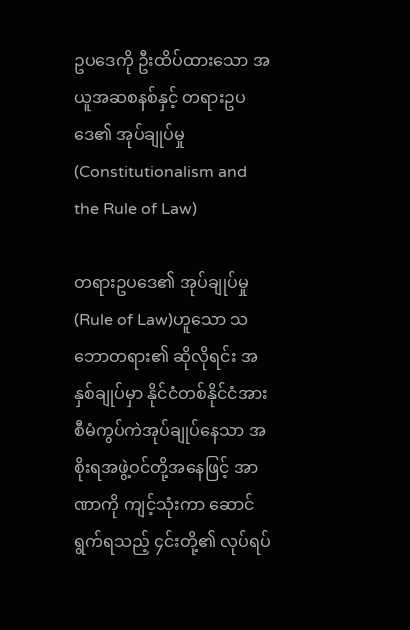ဥပဒေကို ဦးထိပ်ထားသော အယူအဆစနစ်နှင့် တရားဥပဒေ၏ အုပ်ချုပ်မှု (Constitutionalism and the Rule of Law)

တရားဥပဒေ၏ အုပ်ချုပ်မှု (Rule of Law)ဟူသော သဘောတရား၏ ဆိုလိုရင်း အနှစ်ချုပ်မှာ နိုင်ငံတစ်နိုင်ငံအား စီမံကွပ်ကဲအုပ်ချုပ်နေသာ အစိုးရအဖွဲ့ဝင်တို့အနေဖြင့် အာဏာကို ကျင့်သုံးကာ ဆောင်ရွက်ရသည့် ၄င်းတို့၏ လုပ်ရပ်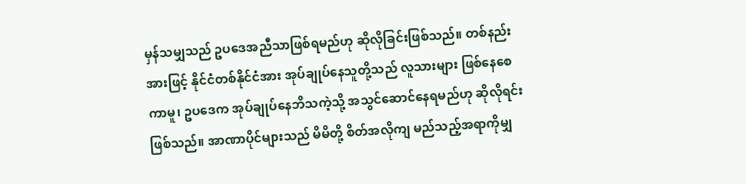မှန်သမျှသည် ဥပဒေအညီသာဖြစ်ရမည်ဟု ဆိုလိုခြင်းဖြစ်သည်။ တစ်နည်းအားဖြင့် နိုင်ငံတစ်နိုင်ငံအား အုပ်ချုပ်နေသူတို့သည် လူသားများ ဖြစ်နေစေကာမူ၊ ဥပဒေက အုပ်ချုပ်နေဘိသကဲ့သို့ အသွင်ဆောင်နေရမည်ဟု ဆိုလိုရင်းဖြစ်သည်။ အာဏာပိုင်များသည် မိမိတို့ စိတ်အလိုကျ မည်သည့်အရာကိုမျှ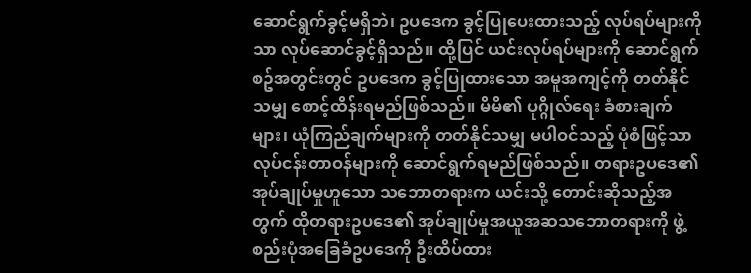ဆောင်ရွက်ခွင့်မရှိဘဲ၊ ဥပဒေက ခွင့်ပြုပေးထားသည့် လုပ်ရပ်များကိုသာ လုပ်ဆောင်ခွင့်ရှိသည်။ ထို့ပြင် ယင်းလုပ်ရပ်များကို ဆောင်ရွက်စဥ်အတွင်းတွင် ဥပဒေက ခွင့်ပြုထားသော အမူအကျင့်ကို တတ်နိုင်သမျှ စောင့်ထိန်းရမည်ဖြစ်သည်။ မိမိ၏ ပုဂ္ဂိုလ်ရေး ခံစားချက်များ၊ ယုံကြည်ချက်များကို တတ်နိုင်သမျှ မပါဝင်သည့် ပုံစံဖြင့်သာ လုပ်ငန်းတာဝန်များကို ဆောင်ရွက်ရမည်ဖြစ်သည်။ တရားဥပဒေ၏ အုပ်ချုပ်မှုဟူသော သဘောတရားက ယင်းသို့ တောင်းဆိုသည့်အတွက် ထိုတရားဥပဒေ၏ အုပ်ချုပ်မှုအယူအဆသဘောတရားကို ဖွဲ့စည်းပုံအခြေခံဥပဒေကို ဦးထိပ်ထား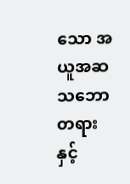သော အယူအဆသဘောတရားနှင့်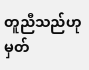တူညီသည်ဟု မှတ်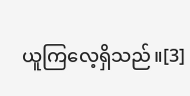ယူကြလေ့ရှိသည်။[3]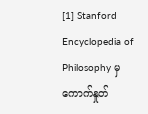[1] Stanford Encyclopedia of Philosophy မှ ကောက်နှုတ်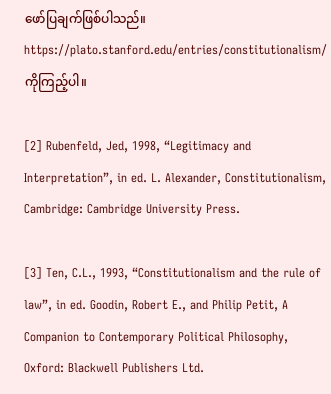ဖော်ပြချက်ဖြစ်ပါသည်။ https://plato.stanford.edu/entries/constitutionalism/ ကိုကြည့်ပါ။

[2] Rubenfeld, Jed, 1998, “Legitimacy and Interpretation”, in ed. L. Alexander, Constitutionalism, Cambridge: Cambridge University Press.

[3] Ten, C.L., 1993, “Constitutionalism and the rule of law”, in ed. Goodin, Robert E., and Philip Petit, A Companion to Contemporary Political Philosophy, Oxford: Blackwell Publishers Ltd.